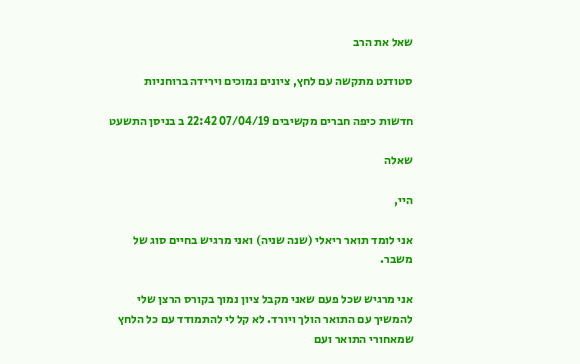שאל את הרב

סטודנט מתקשה עם לחץ, ציונים נמוכים וירידה ברוחניות

חדשות כיפה חברים מקשיבים 07/04/19 22:42 ב בניסן התשעט

שאלה

היי,

אני לומד תואר ריאלי (שנה שניה) ואני מרגיש בחיים סוג של משבר.

אני מרגיש שכל פעם שאני מקבל ציון נמוך בקורס הרצן שלי להמשיך עם התואר הולך ויורד. לא קל לי להתמודד עם כל הלחץ שמאחורי התואר ועם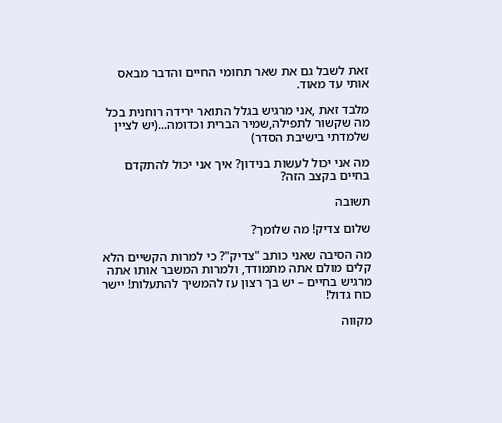זאת לשבל גם את שאר תחומי החיים והדבר מבאס אותי עד מאוד.

מלבד זאת ,אני מרגיש בגלל התואר ירידה רוחנית בכל מה שקשור לתפילה,שמיר הברית וכדומה...(יש לציין שלמדתי בישיבת הסדר)

מה אני יכול לעשות בנידון? איך אני יכול להתקדם בחיים בקצב הזה?

תשובה

שלום צדיק! מה שלומך?

מה הסיבה שאני כותב "צדיק"? כי למרות הקשיים הלא קלים מולם אתה מתמודד, ולמרות המשבר אותו אתה מרגיש בחיים – יש בך רצון עז להמשיך להתעלות! יישר כוח גדול!

מקווה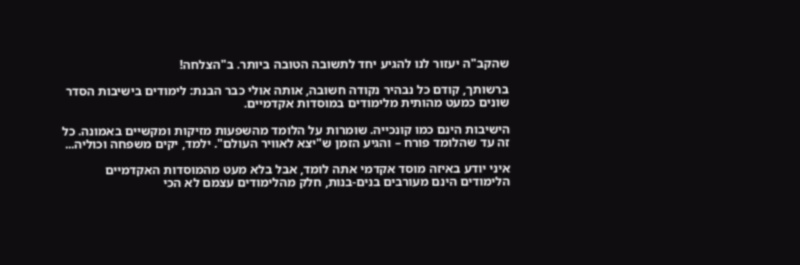שהקב"ה יעזור לנו להגיע יחד לתשובה הטובה ביותר. ב"הצלחה!

ברשותך, קודם כל נבהיר נקודה חשובה, אותה אולי כבר הבנת: לימודים בישיבות הסדר שונים כמעט מהותית מלימודים במוסדות אקדמיים.

הישיבות הינם כמו קונכייה. שומרות על הלומד מהשפעות מזיקות ומקשיים באמונה. כל זה עד שהלומד פורח – והגיע הזמן ש"יצא לאוויר העולם". ילמד, יקים משפחה וכוליה...

איני יודע באיזה מוסד אקדמי אתה לומד, אבל בלא מעט מהמוסדות האקדמיים הלימודים הינם מעורבים בנים-בנות, חלק מהלימודים עצמם לא הכי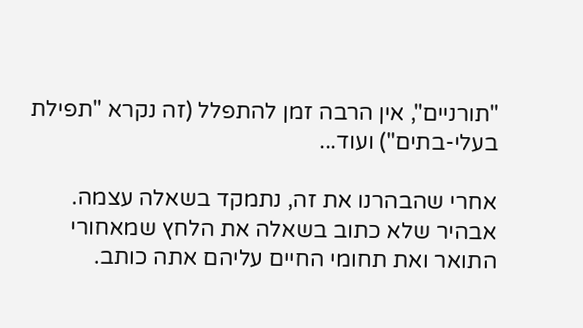"תורניים", אין הרבה זמן להתפלל (זה נקרא "תפילת בעלי-בתים") ועוד...

אחרי שהבהרנו את זה, נתמקד בשאלה עצמה. אבהיר שלא כתוב בשאלה את הלחץ שמאחורי התואר ואת תחומי החיים עליהם אתה כותב.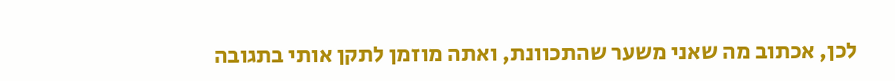לכן, אכתוב מה שאני משער שהתכוונת, ואתה מוזמן לתקן אותי בתגובה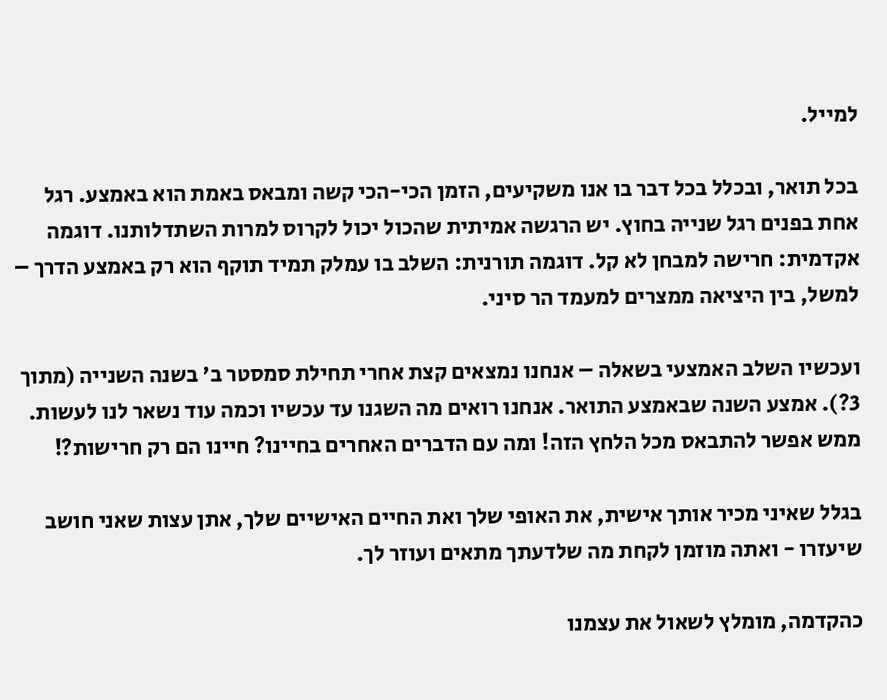למייל.

בכל תואר, ובכלל בכל דבר בו אנו משקיעים, הזמן הכי-הכי קשה ומבאס באמת הוא באמצע. רגל אחת בפנים רגל שנייה בחוץ. יש הרגשה אמיתית שהכול יכול לקרוס למרות השתדלותנו. דוגמה אקדמית: חרישה למבחן לא קל. דוגמה תורנית: השלב בו עמלק תמיד תוקף הוא רק באמצע הדרך – למשל, בין היציאה ממצרים למעמד הר סיני.

ועכשיו השלב האמצעי בשאלה – אנחנו נמצאים קצת אחרי תחילת סמסטר ב' בשנה השנייה (מתוך 3?). אמצע השנה שבאמצע התואר. אנחנו רואים מה השגנו עד עכשיו וכמה עוד נשאר לנו לעשות. ממש אפשר להתבאס מכל הלחץ הזה! ומה עם הדברים האחרים בחיינו? חיינו הם רק חרישות?!

בגלל שאיני מכיר אותך אישית, את האופי שלך ואת החיים האישיים שלך, אתן עצות שאני חושב שיעזרו - ואתה מוזמן לקחת מה שלדעתך מתאים ועוזר לך.

כהקדמה, מומלץ לשאול את עצמנו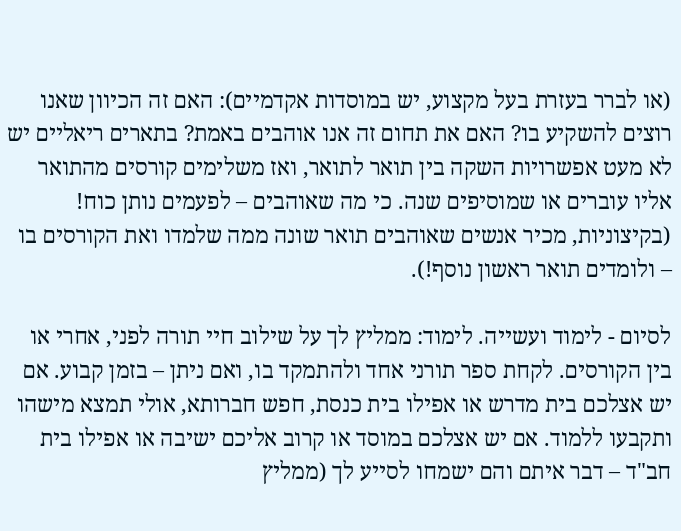(או לברר בעזרת בעל מקצוע, יש במוסדות אקדמיים): האם זה הכיוון שאנו רוצים להשקיע בו? האם את תחום זה אנו אוהבים באמת? בתארים ריאליים יש לא מעט אפשרויות השקה בין תואר לתואר, ואז משלימים קורסים מהתואר אליו עוברים או שמוסיפים שנה. כי מה שאוהבים – לפעמים נותן כוח! (בקיצוניות, מכיר אנשים שאוהבים תואר שונה ממה שלמדו ואת הקורסים בו – ולומדים תואר ראשון נוסף!).

לסיום - לימוד ועשייה. לימוד: ממליץ לך על שילוב חיי תורה לפני, אחרי או בין הקורסים. לקחת ספר תורני אחד ולהתמקד בו, ואם ניתן – בזמן קבוע. אם יש אצלכם בית מדרש או אפילו בית כנסת, חפש חברותא, אולי תמצא מישהו ותקבעו ללמוד. אם יש אצלכם במוסד או קרוב אליכם ישיבה או אפילו בית חב"ד – דבר איתם והם ישמחו לסייע לך (ממליץ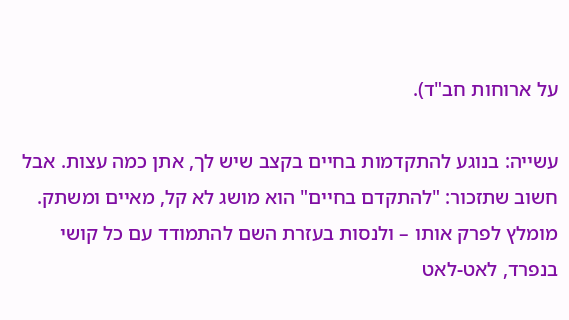על ארוחות חב"ד).

עשייה: בנוגע להתקדמות בחיים בקצב שיש לך, אתן כמה עצות. אבל חשוב שתזכור: "להתקדם בחיים" הוא מושג לא קל, מאיים ומשתק. מומלץ לפרק אותו – ולנסות בעזרת השם להתמודד עם כל קושי בנפרד, לאט-לאט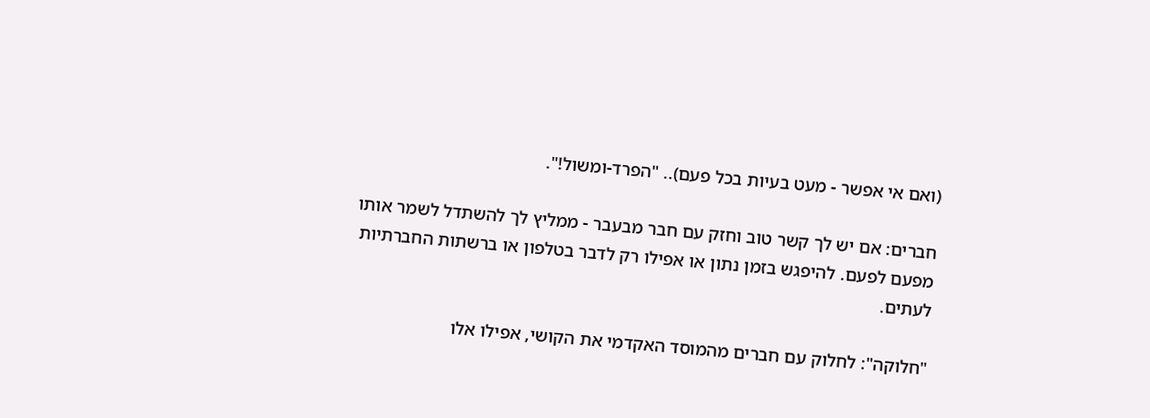(ואם אי אפשר - מעט בעיות בכל פעם).. "הפרד-ומשול!".

חברים: אם יש לך קשר טוב וחזק עם חבר מבעבר - ממליץ לך להשתדל לשמר אותו מפעם לפעם. להיפגש בזמן נתון או אפילו רק לדבר בטלפון או ברשתות החברתיות לעתים.

"חלוקה": לחלוק עם חברים מהמוסד האקדמי את הקושי, אפילו אלו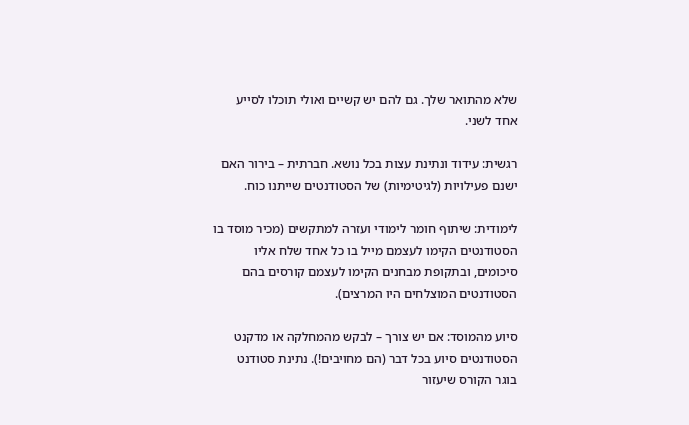שלא מהתואר שלך. גם להם יש קשיים ואולי תוכלו לסייע אחד לשני.

רגשית: עידוד ונתינת עצות בכל נושא. חברתית – בירור האם ישנם פעילויות (לגיטימיות) של הסטודנטים שייתנו כוח.

לימודית: שיתוף חומר לימודי ועזרה למתקשים (מכיר מוסד בו הסטודנטים הקימו לעצמם מייל בו כל אחד שלח אליו סיכומים, ובתקופת מבחנים הקימו לעצמם קורסים בהם הסטודנטים המוצלחים היו המרצים).

סיוע מהמוסד: אם יש צורך – לבקש מהמחלקה או מדקנט הסטודנטים סיוע בכל דבר (הם מחויבים!). נתינת סטודנט בוגר הקורס שיעזור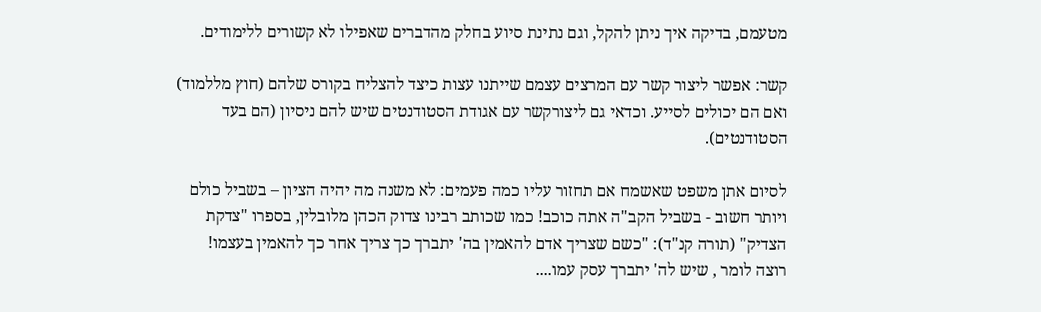מטעמם, בדיקה איך ניתן להקל, וגם נתינת סיוע בחלק מהדברים שאפילו לא קשורים ללימודים.

קשר: אפשר ליצור קשר עם המרצים עצמם שייתנו עצות כיצד להצליח בקורס שלהם (חוץ מללמוד) ואם הם יכולים לסייע. וכדאי גם ליצורקשר עם אגודת הסטודנטים שיש להם ניסיון (הם בעד הסטודנטים).

לסיום אתן משפט שאשמח אם תחזור עליו כמה פעמים: לא משנה מה יהיה הציון – בשביל כולם ויותר חשוב - בשביל הקב"ה אתה כוכב! כמו שכותב רבינו צדוק הכהן מלובלין, בספרו "צדקת הצדיק" (תורה קנ"ד): "כשם שצריך אדם להאמין בה' יתברך כך צריך אחר כך להאמין בעצמו! רוצה לומר , שיש לה' יתברך עסק עמו....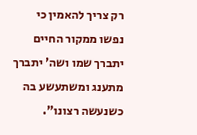רק צריך להאמין כי נפשו ממקור החיים יתברך שמו ושה' יתברך מתענג ומשתעשע בה כשנעשה רצונו".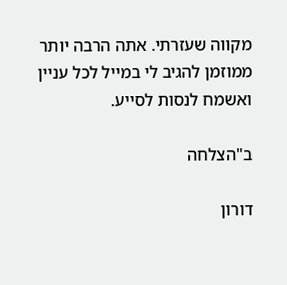מקווה שעזרתי. אתה הרבה יותר ממוזמן להגיב לי במייל לכל עניין ואשמח לנסות לסייע.

ב"הצלחה

דורון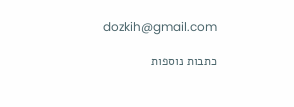dozkih@gmail.com

כתבות נוספות